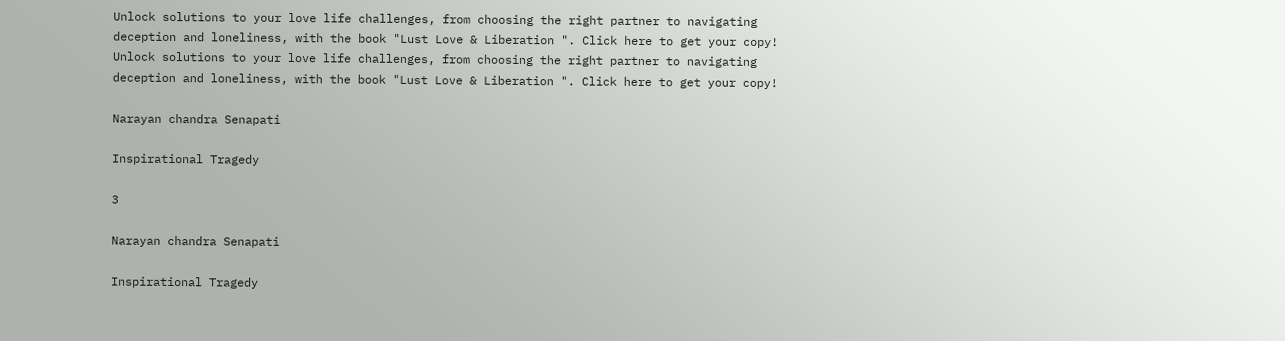Unlock solutions to your love life challenges, from choosing the right partner to navigating deception and loneliness, with the book "Lust Love & Liberation ". Click here to get your copy!
Unlock solutions to your love life challenges, from choosing the right partner to navigating deception and loneliness, with the book "Lust Love & Liberation ". Click here to get your copy!

Narayan chandra Senapati

Inspirational Tragedy

3

Narayan chandra Senapati

Inspirational Tragedy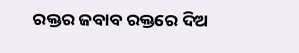ରକ୍ତର ଜବାବ ରକ୍ତରେ ଦିଅ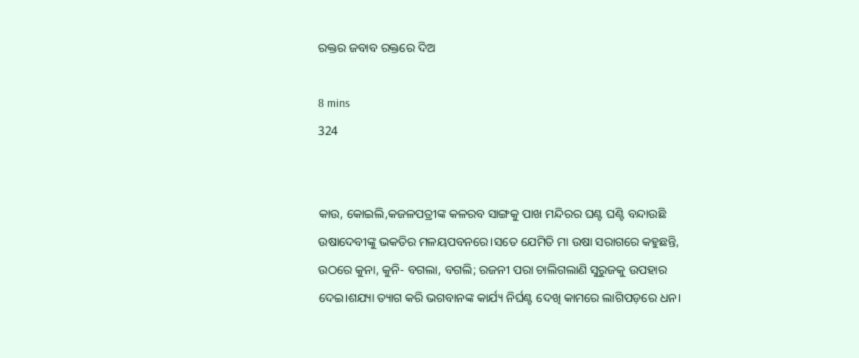ରକ୍ତର ଜବାବ ରକ୍ତରେ ଦିଅ

8 mins
324


କାଉ, କୋଇଲି,କଜଳପତ୍ରୀଙ୍କ କଳରବ ସାଙ୍ଗକୁ ପାଖ ମନ୍ଦିରର ଘଣ୍ଟ ଘଣ୍ଟି ବନ୍ଦାଉଛି ଉଷାଦେବୀଙ୍କୁ ଭକତିର ମଳୟପବନରେ।ସତେ ଯେମିତି ମା ଉଷା ସରାଗରେ କହୁଛନ୍ତି, ଉଠରେ କୁନା, କୁନି- ବଗଲା, ବଗଲି; ରଜନୀ ପରା ଚାଲିଗଲାଣି ସୁରୁଜକୁ ଉପହାର ଦେଇ।ଶଯ୍ୟା ତ୍ୟାଗ କରି ଭଗବାନଙ୍କ କାର୍ଯ୍ୟ ନିର୍ଘଣ୍ଟ ଦେଖି କାମରେ ଲାଗିପଡ଼ରେ ଧନ।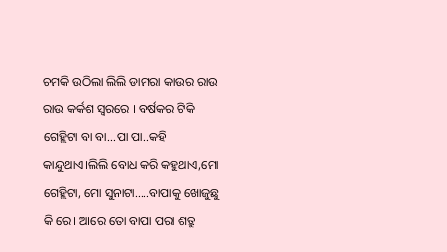ଚମକି ଉଠିଲା ଲିଲି ଡାମରା କାଉର ରାଉ ରାଉ କର୍କଶ ସ୍ୱରରେ । ବର୍ଷକର ଟିକି ଗେହ୍ଲିଟା ବା ବା...ପା ପା..କହି କାନ୍ଦୁଥାଏ।ଲିଲି ବୋଧ କରି କହୁଥାଏ,ମୋ ଗେହ୍ଲିଟା, ମୋ ସୁନାଟା.....ବାପାକୁ ଖୋଜୁଛୁ କି ରେ। ଆରେ ତୋ ବାପା ପରା ଶତ୍ରୁ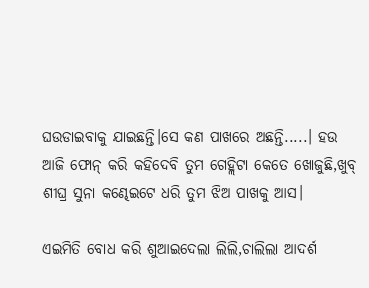ଘଉଡାଇବାକୁ ଯାଇଛନ୍ତି।ସେ କଣ ପାଖରେ ଅଛନ୍ତି.....। ହଉ ଆଜି ଫୋନ୍ କରି କହିଦେବି ତୁମ ଗେହ୍ଲିଟା କେତେ ଖୋଜୁଛି,ଖୁବ୍ ଶୀଘ୍ର ସୁନା କଣ୍ଢେଇଟେ ଧରି ତୁମ ଝିଅ ପାଖକୁ ଆସ।

ଏଇମିତି ବୋଧ କରି ଶୁଆଇଦେଲା ଲିଲି,ଚାଲିଲା ଆଦର୍ଶ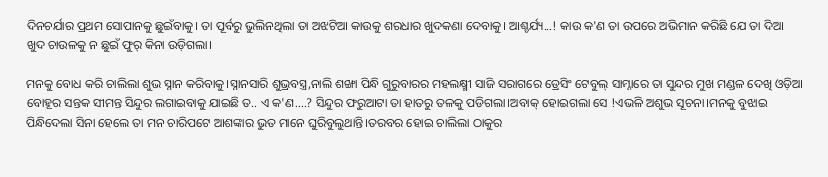ଦିନଚର୍ଯାର ପ୍ରଥମ ସୋପାନକୁ ଛୁଇଁବାକୁ। ତା ପୂର୍ବରୁ ଭୁଲିନଥିଲା ତା ଅଝଟିଆ କାଉକୁ ଶରଧାର ଖୁଦକଣା ଦେବାକୁ। ଆଶ୍ଚର୍ଯ୍ୟ...! କାଉ କ'ଣ ତା ଉପରେ ଅଭିମାନ କରିଛି ଯେ ତା ଦିଆ ଖୁଦ ଚାଉଳକୁ ନ ଛୁଇଁ ଫୁର୍ କିନା ଉଡ଼ିଗଲା।

ମନକୁ ବୋଧ କରି ଚାଲିଲା ଶୁଭ ସ୍ନାନ କରିବାକୁ।ସ୍ନାନସାରି ଶୁଭ୍ରବସ୍ତ୍ର,ନାଲି ଶଙ୍ଖା ପିନ୍ଧି ଗୁରୁବାରର ମହଲକ୍ଷ୍ମୀ ସାଜି ସରାଗରେ ଡ୍ରେସିଂ ଟେବୁଲ୍ ସାମ୍ନାରେ ତା ସୁନ୍ଦର ମୁଖ ମଣ୍ଡଳ ଦେଖି ଓଡ଼ିଆ ବୋହୂର ସନ୍ତକ ସୀମନ୍ତ ସିନ୍ଦୁର ଲଗାଇବାକୁ ଯାଇଛି ତ.. ଏ କ'ଣ....? ସିନ୍ଦୁର ଫରୁଆଟା ତା ହାତରୁ ତଳକୁ ପଡିଗଲା।ଅବାକ୍ ହୋଇଗଲା ସେ !ଏଭଳି ଅଶୁଭ ସୂଚନା।ମନକୁ ବୁଝାଇ ପିନ୍ଧିଦେଲା ସିନା ହେଲେ ତା ମନ ଚାରିପଟେ ଆଶଙ୍କାର ଭୁତ ମାନେ ଘୁରିବୁଲୁଥାନ୍ତି।ତରବର ହୋଇ ଚାଲିଲା ଠାକୁର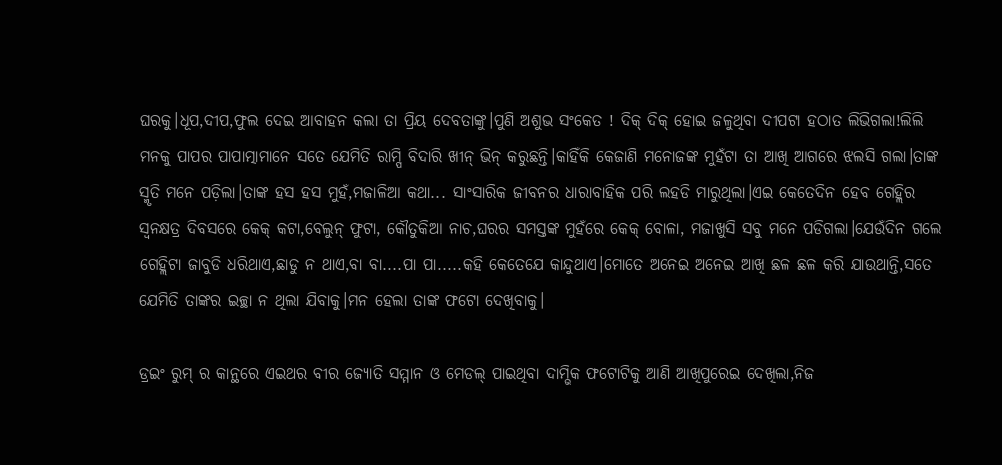ଘରକୁ।ଧୂପ,ଦୀପ,ଫୁଲ ଦେଇ ଆବାହନ କଲା ତା ପ୍ରିୟ ଦେବତାଙ୍କୁ।ପୁଣି ଅଶୁଭ ସଂକେତ ! ଦିକ୍ ଦିକ୍ ହୋଇ ଜଳୁଥିବା ଦୀପଟା ହଠାତ ଲିଭିଗଲା!ଲିଲି ମନକୁ ପାପର ପାପାତ୍ମାମାନେ ସତେ ଯେମିତି ରାମ୍ପି ବିଦାରି ଖୀନ୍ ଭିନ୍ କରୁଛନ୍ତି।କାହିଁକି କେଜାଣି ମନୋଜଙ୍କ ମୁହଁଟା ତା ଆଖି ଆଗରେ ଝଲସି ଗଲା।ତାଙ୍କ ସ୍ମୃତି ମନେ ପଡ଼ିଲା।ତାଙ୍କ ହସ ହସ ମୁହଁ,ମଜାଳିଆ କଥା... ସାଂସାରିକ ଜୀବନର ଧାରାବାହିକ ପରି ଲହଡି ମାରୁଥିଲା।ଏଇ କେତେଦିନ ହେବ ଗେହ୍ଲିର ସ୍ଵନକ୍ଷତ୍ର ଦିବସରେ କେକ୍ କଟା,ବେଲୁନ୍ ଫୁଟା, କୌତୁକିଆ ନାଚ,ଘରର ସମସ୍ତଙ୍କ ମୁହଁରେ କେକ୍ ବୋଳା, ମଜାଖୁସି ସବୁ ମନେ ପଡିଗଲା।ଯେଉଁଦିନ ଗଲେ ଗେହ୍ଲିଟା ଜାବୁଡି ଧରିଥାଏ,ଛାଡୁ ନ ଥାଏ,ବା ବା....ପା ପା.....କହି କେତେଯେ କାନ୍ଦୁଥାଏ।ମୋତେ ଅନେଇ ଅନେଇ ଆଖି ଛଳ ଛଳ କରି ଯାଉଥାନ୍ତି,ସତେ ଯେମିତି ତାଙ୍କର ଇଚ୍ଛା ନ ଥିଲା ଯିବାକୁ।ମନ ହେଲା ତାଙ୍କ ଫଟୋ ଦେଖିବାକୁ।

ଡ୍ରଇଂ ରୁମ୍ ର କାନ୍ଥରେ ଏଇଥର ବୀର ଜ୍ୟୋତି ସମ୍ମାନ ଓ ମେଡଲ୍ ପାଇଥିବା ଦାମ୍ଭିକ ଫଟୋଟିକୁ ଆଣି ଆଖିପୁରେଇ ଦେଖିଲା,ନିଜ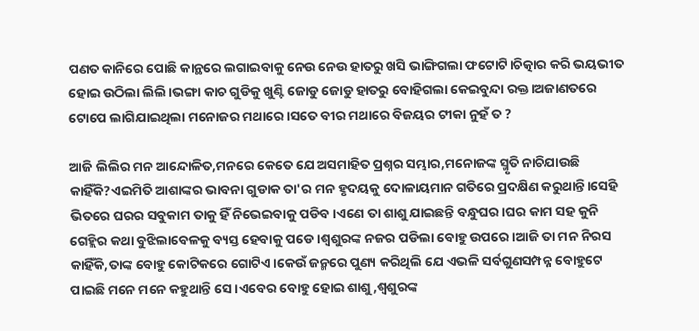ପଣତ କାନିରେ ପୋଛି କାନ୍ଥରେ ଲଗାଇବାକୁ ନେଉ ନେଉ ହାତରୁ ଖସି ଭାଙ୍ଗିଗଲା ଫଟୋଟି।ଚିତ୍କାର କରି ଭୟଭୀତ ହୋଇ ଉଠିଲା ଲିଲି।ଭଙ୍ଗା କାଚ ଗୁଡିକୁ ଖୁଣ୍ଟି ଜୋଡୁ ଜୋଡୁ ହାତରୁ ବୋହିଗଲା କେଇବୁନ୍ଦା ରକ୍ତ।ଅଜାଣତରେ ଟୋପେ ଲାଗିଯାଇଥିଲା ମନୋଜର ମଥାରେ।ସତେ ବୀର ମଥାରେ ବିଜୟର ଟୀକା ନୁହଁ ତ ?

ଆଜି ଲିଲିର ମନ ଆନ୍ଦୋଳିତ,ମନରେ କେତେ ଯେ ଅସମାହିତ ପ୍ରଶ୍ନର ସମ୍ଭାର,ମନୋଜଙ୍କ ସ୍ମୃତି ନାଚିଯାଉଛି କାହିଁକି?ଏଇମିତି ଆଶାଙ୍କର ଭାବନା ଗୁଡାକ ତା'ର ମନ ହୃଦୟକୁ ଦୋଳାୟମାନ ଗତିରେ ପ୍ରଦକ୍ଷିଣ କରୁଥାନ୍ତି।ସେହି ଭିତରେ ଘରର ସବୁକାମ ତାକୁ ହିଁ ନିଭେଇବାକୁ ପଡିବ।ଏଣେ ତା ଶାଶୁ ଯାଇଛନ୍ତି ବନ୍ଧୁଘର।ଘର କାମ ସହ କୁନି ଗେହ୍ଲିର କଥା ବୁଝିଲାବେଳକୁ ବ୍ୟସ୍ତ ହେବାକୁ ପଡେ।ଶ୍ବଶୁରଙ୍କ ନଜର ପଡିଲା ବୋହୁ ଉପରେ।ଆଜି ତା ମନ ନିରସ କାହିଁକି,ତାଙ୍କ ବୋହୁ କୋଟିକରେ ଗୋଟିଏ।କେଉଁ ଜନ୍ମରେ ପୁଣ୍ୟ କରିଥିଲି ଯେ ଏଭଳି ସର୍ବଗୁଣସମ୍ପନ୍ନ ବୋହୁଟେ ପାଇଛି ମନେ ମନେ କହୁଥାନ୍ତି ସେ।ଏବେର ବୋହୁ ହୋଇ ଶାଶୁ,ଶ୍ବଶୁରଙ୍କ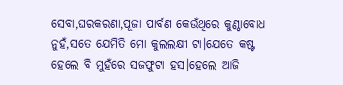ସେବା,ଘରକରଣା,ପୂଜା ପାର୍ବଣ କେଉଁଥିରେ କୁଣ୍ଠାବୋଧ ନୁହଁ,ସତେ ଯେମିତି ମୋ କୁଲଲକ୍ଷୀ ଟା।ଯେତେ କଷ୍ଟ ହେଲେ ବି ମୁହଁରେ ସଜଫୁଟା ହସ।ହେଲେ ଆଜି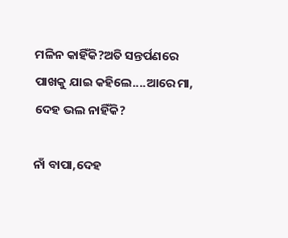ମଳିନ କାହିଁକି?ଅତି ସନ୍ତର୍ପଣରେ ପାଖକୁ ଯାଇ କହିଲେ....ଆରେ ମା, ଦେହ ଭଲ ନାହିଁକି?

ନାଁ ବାପା,ଦେହ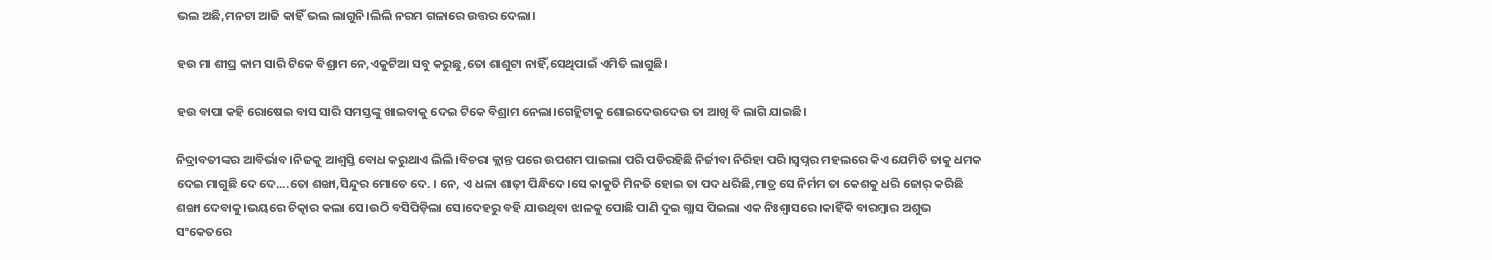ଭଲ ଅଛି,ମନଟା ଆଜି କାହିଁ ଭଲ ଲାଗୁନି।ଲିଲି ନରମ ଗଳାରେ ଉତ୍ତର ଦେଲା।

ହଉ ମା ଶୀଘ୍ର କାମ ସାରି ଟିକେ ବିଶ୍ରାମ ନେ,ଏକୁଟିଆ ସବୁ କରୁଛୁ,ତୋ ଶାଶୁଟା ନାହିଁ,ସେଥିପାଇଁ ଏମିତି ଲାଗୁଛି।

ହଉ ବାପା କହି ରୋଷେଇ ବାସ ସାରି ସମସ୍ତଙ୍କୁ ଖାଇବାକୁ ଦେଇ ଟିକେ ବିଶ୍ରାମ ନେଲା।ଗେହ୍ଲିଟାକୁ ଶୋଇଦେଉଦେଉ ତା ଆଖି ବି ଲାଗି ଯାଇଛି।

ନିଦ୍ରାବତୀଙ୍କର ଆବିର୍ଭାବ।ନିଜକୁ ଆଶ୍ୱସ୍ତି ବୋଧ କରୁଥାଏ ଲିଲି।ବିଚରା କ୍ଲାନ୍ତ ପରେ ଉପଶମ ପାଇଲା ପରି ପଡିରହିଛି ନିର୍ଜୀବା ନିରିହା ପରି।ସ୍ୱପ୍ନର ମହଲରେ କିଏ ଯେମିତି ତାକୁ ଧମକ ଦେଇ ମାଗୁଛି ଦେ ଦେ....ତୋ ଶଙ୍ଖା,ସିନ୍ଦୁର ମୋତେ ଦେ. । ନେ, ଏ ଧଳା ଶାଢ଼ୀ ପିନ୍ଧିଦେ।ସେ କାକୁତି ମିନତି ହୋଇ ତା ପଦ ଧରିଛି,ମାତ୍ର ସେ ନିର୍ମମ ତା କେଶକୁ ଧରି ଜୋର୍ କରିଛି ଶଙ୍ଖା ଦେବାକୁ।ଭୟରେ ଚିତ୍କାର କଲା ସେ।ଉଠି ବସିପିଡ଼ିଲା ସେ।ଦେହରୁ ବହି ଯାଉଥିବା ଝାଳକୁ ପୋଛି ପାଣି ଦୁଇ ଗ୍ଲାସ ପିଇଲା ଏକ ନିଃଶ୍ଵାସରେ।କାହିଁକି ବାରମ୍ବାର ଅଶୁଭ ସଂକେତରେ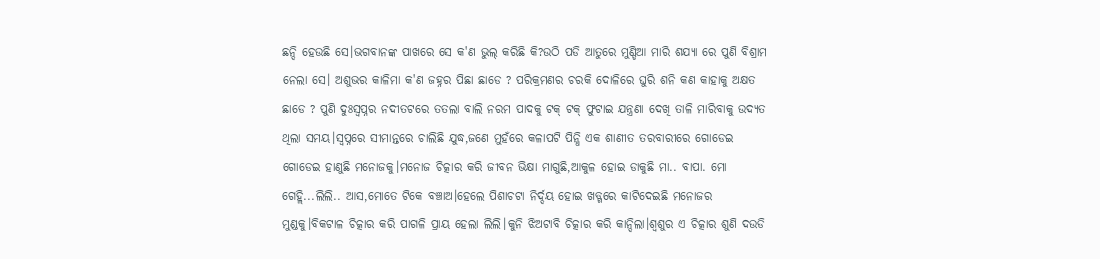ଛନ୍ଦି ହେଉଛି ସେ।ଭଗବାନଙ୍କ ପାଖରେ ସେ କ'ଣ ଭୁଲ୍ କରିଛି କି?ଉଠି ପଡି ଆତୁରେ ମୁଣ୍ଡିଆ ମାରି ଶଯ୍ୟା ରେ ପୁଣି ବିଶ୍ରାମ ନେଲା ସେ। ଅଶୁଭର କାଳିମା କ'ଣ ଜହ୍ନର ପିଛା ଛାଡେ ? ପରିକ୍ରମଣର ଚରକି ଦୋଳିରେ ଘୁରି ଶନି କଣ କାହାକୁ ଅକ୍ଷତ ଛାଡେ ? ପୁଣି ଦୁଃସ୍ୱପ୍ନର ନଦୀତଟରେ ତତଲା ବାଲି ନରମ ପାଦକୁ ଟକ୍ ଟକ୍ ଫୁଟାଇ ଯନ୍ତ୍ରଣା ଦେଖି ତାଳି ମାରିବାକୁ ଉଦ୍ୟତ ଥିଲା ସମୟ।ସ୍ୱପ୍ନରେ ସୀମାନ୍ତରେ ଚାଲିଛି ଯୁଦ୍ଧ,ଜଣେ ମୁହଁରେ କଳାପଟି ପିନ୍ଧି ଏକ ଶାଣୀତ ତରବାରୀରେ ଗୋଡେଇ ଗୋଡେଇ ହାଣୁଛି ମନୋଜକୁ।ମନୋଜ ଚିତ୍କାର କରି ଜୀବନ ଭିକ୍ଷା ମାଗୁଛି,ଆକୁଳ ହୋଇ ଡାକୁଛି ମା.. ବାପା. ମୋ ଗେହ୍ଲି...ଲିଲି.. ଆସ,ମୋତେ ଟିକେ ବଞ୍ଚାଅ।ହେଲେ ପିଶାଚଟା ନିର୍ଦ୍ଦୟ ହୋଇ ଖଡ୍ଗରେ କାଟିଦେଇଛି ମନୋଜର ମୁଣ୍ଡକୁ।ବିକଟାଳ ଚିତ୍କାର କରି ପାଗଳି ପ୍ରାୟ ହେଲା ଲିଲି।କୁନି ଝିଅଟାବି ଚିତ୍କାର କରି କାନ୍ଦିଲା।ଶ୍ୱଶୁର ଏ ଚିତ୍କାର ଶୁଣି ଦଉଡି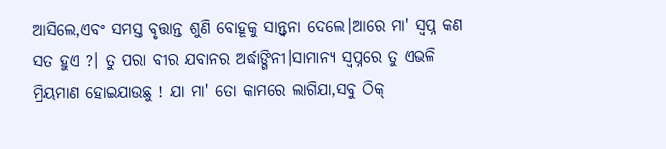ଆସିଲେ,ଏବଂ ସମସ୍ତ ବୃତ୍ତାନ୍ତ ଶୁଣି ବୋହୂକୁ ସାନ୍ତ୍ୱନା ଦେଲେ।ଆରେ ମା' ସ୍ୱପ୍ନ କଣ ସତ ହୁଏ ?। ତୁ ପରା ବୀର ଯବାନର ଅର୍ଦ୍ଧାଙ୍ଗିନୀ।ସାମାନ୍ୟ ସ୍ୱପ୍ନରେ ତୁ ଏଭଳି ମ୍ରିୟମାଣ ହୋଇଯାଉଛୁ ! ଯା ମା' ତୋ କାମରେ ଲାଗିଯା,ସବୁ ଠିକ୍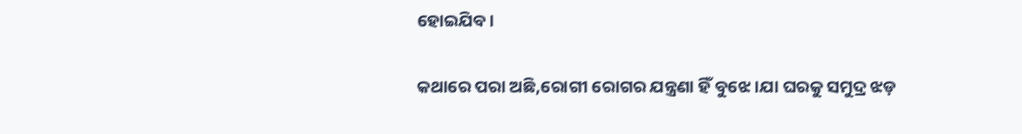ହୋଇଯିବ।

କଥାରେ ପରା ଅଛି,ରୋଗୀ ରୋଗର ଯନ୍ତ୍ରଣା ହିଁ ବୁଝେ।ଯା ଘରକୁ ସମୁଦ୍ର ଝଡ଼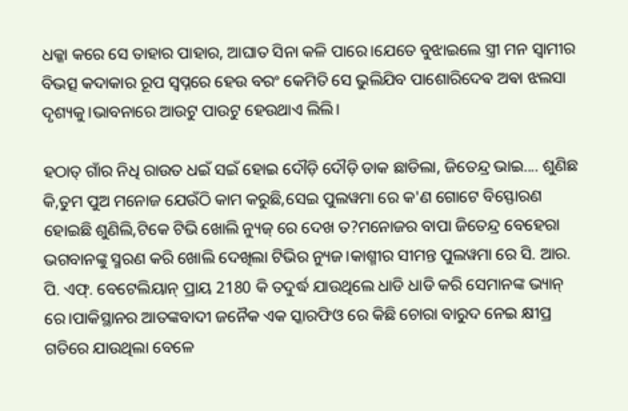ଧକ୍କା କରେ ସେ ତାହାର ପାହାର, ଆଘାତ ସିନା କଳି ପାରେ।ଯେତେ ବୁଝାଇଲେ ସ୍ତ୍ରୀ ମନ ସ୍ୱାମୀର ବିଭତ୍ସ କଦାକାର ରୂପ ସ୍ୱପ୍ନରେ ହେଉ ବରଂ କେମିତି ସେ ଭୁଲିଯିବ ପାଶୋରିଦେଵ ଅଵା ଝଲସା ଦୃଶ୍ୟକୁ।ଭାବନାରେ ଆଉଟୁ ପାଉଟୁ ହେଉଥାଏ ଲିଲି।

ହଠାତ୍ ଗାଁର ନିଧି ରାଉତ ଧଇଁ ସଇଁ ହୋଇ ଦୌଡ଼ି ଦୌଡ଼ି ଡାକ ଛାଡିଲା, ଜିତେନ୍ଦ୍ର ଭାଇ.... ଶୁଣିଛ କି,ତୁମ ପୁଅ ମନୋଜ ଯେଉଁଠି କାମ କରୁଛି,ସେଇ ପୁଲୱମା ରେ କ'ଣ ଗୋଟେ ବିସ୍ଫୋରଣ ହୋଇଛି ଶୁଣିଲି,ଟିକେ ଟିଭି ଖୋଲି ନ୍ୟୁଜ୍ ରେ ଦେଖ ତ?ମନୋଜର ବାପା ଜିତେନ୍ଦ୍ର ବେହେରା ଭଗବାନଙ୍କୁ ସ୍ମରଣ କରି ଖୋଲି ଦେଖିଲା ଟିଭିର ନ୍ୟୁଜ।କାଶ୍ମୀର ସୀମନ୍ତ ପୁଲୱମା ରେ ସି. ଆର. ପି. ଏଫ୍. ବେଟେଲିୟାନ୍ ପ୍ରାୟ 2180 କି ତଦୁର୍ଦ୍ଧ ଯାଉଥିଲେ ଧାଡି ଧାଡି କରି ସେମାନଙ୍କ ଭ୍ୟାନ୍ ରେ।ପାକିସ୍ଥାନର ଆତଙ୍କବାଦୀ ଜନୈକ ଏକ ସ୍କାରଫିଓ ରେ କିଛି ଚୋରା ବାରୁଦ ନେଇ କ୍ଷୀପ୍ର ଗତିରେ ଯାଉଥିଲା ବେଳେ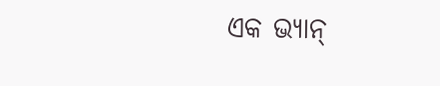ଏକ ଭ୍ୟାନ୍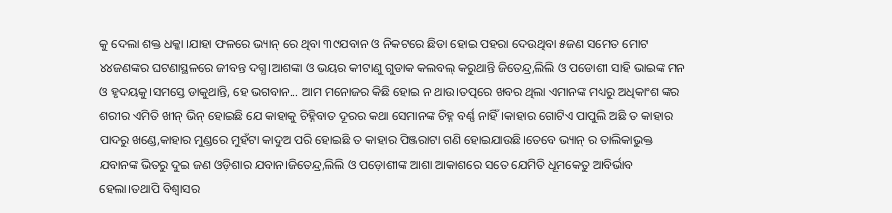କୁ ଦେଲା ଶକ୍ତ ଧକ୍କା ।ଯାହା ଫଳରେ ଭ୍ୟାନ୍ ରେ ଥିବା ୩୯ଯବାନ ଓ ନିକଟରେ ଛିଡା ହୋଇ ପହରା ଦେଉଥିବା ୫ଜଣ ସମେତ ମୋଟ ୪୪ଜଣଙ୍କର ଘଟଣାସ୍ଥଳରେ ଜୀବନ୍ତ ଦଗ୍ଧ।ଆଶଙ୍କା ଓ ଭୟର କୀଟାଣୁ ଗୁଡାକ କଲବଲ୍ କରୁଥାନ୍ତି ଜିତେନ୍ଦ୍ର,ଲିଲି ଓ ପଡୋଶୀ ସାହି ଭାଇଙ୍କ ମନ ଓ ହୃଦୟକୁ।ସମସ୍ତେ ଡାକୁଥାନ୍ତି, ହେ ଭଗବାନ... ଆମ ମନୋଜର କିଛି ହୋଇ ନ ଥାଉ।ତତ୍ପରେ ଖବର ଥିଲା ଏମାନଙ୍କ ମଧ୍ୟରୁ ଅଧିକାଂଶ ଙ୍କର ଶରୀର ଏମିତି ଖୀନ୍ ଭିନ୍ ହୋଇଛି ଯେ କାହାକୁ ଚିହ୍ନିବାତ ଦୂରର କଥା ସେମାନଙ୍କ ଚିହ୍ନ ବର୍ଣ୍ଣ ନାହିଁ।କାହାର ଗୋଟିଏ ପାପୁଲି ଅଛି ତ କାହାର ପାଦରୁ ଖଣ୍ଡେ,କାହାର ମୁଣ୍ଡରେ ମୁହଁଟା କାଦୁଅ ପରି ହୋଇଛି ତ କାହାର ପିଞ୍ଜରାଟା ଗଣି ହୋଇଯାଉଛି।ତେବେ ଭ୍ୟାନ୍ ର ତାଲିକାଭୁକ୍ତ ଯବାନଙ୍କ ଭିତରୁ ଦୁଇ ଜଣ ଓଡ଼ିଶାର ଯବାନ।ଜିତେନ୍ଦ୍ର,ଲିଲି ଓ ପଡ଼ୋଶୀଙ୍କ ଆଶା ଆକାଶରେ ସତେ ଯେମିତି ଧୂମକେତୁ ଆବିର୍ଭାବ ହେଲା।ତଥାପି ବିଶ୍ୱାସର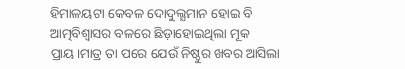ହିମାଳୟଟା କେବଳ ଦୋଦୁଲ୍ଯମାନ ହୋଇ ବି ଆତ୍ମବିଶ୍ୱାସର ବଳରେ ଛିଡ଼ାହୋଇଥିଲା ମୂକ ପ୍ରାୟ।ମାତ୍ର ତା ପରେ ଯେଉଁ ନିଷ୍ଠୁର ଖବର ଆସିଲା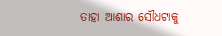ତାହା ଆଶାର ସୌଧଟାକୁ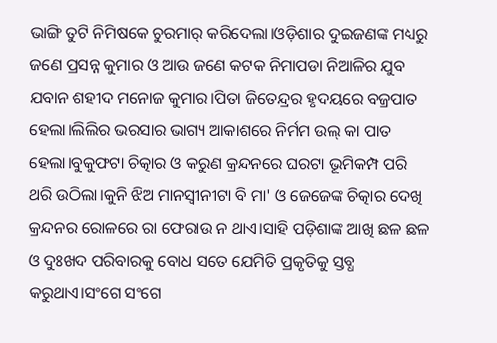ଭାଙ୍ଗି ତୁଟି ନିମିଷକେ ଚୁରମାର୍ କରିଦେଲା।ଓଡ଼ିଶାର ଦୁଇଜଣଙ୍କ ମଧ୍ୟରୁ ଜଣେ ପ୍ରସନ୍ନ କୁମାର ଓ ଆଉ ଜଣେ କଟକ ନିମାପଡା ନିଆଳିର ଯୁବ ଯବାନ ଶହୀଦ ମନୋଜ କୁମାର।ପିତା ଜିତେନ୍ଦ୍ରର ହୃଦୟରେ ବଜ୍ରପାତ ହେଲା।ଲିଲିର ଭରସାର ଭାଗ୍ୟ ଆକାଶରେ ନିର୍ମମ ଉଲ୍ କା ପାତ ହେଲା।ବୁକୁଫଟା ଚିତ୍କାର ଓ କରୁଣ କ୍ରନ୍ଦନରେ ଘରଟା ଭୂମିକମ୍ପ ପରି ଥରି ଉଠିଲା।କୁନି ଝିଅ ମାନସ୍ଵୀନୀଟା ବି ମା' ଓ ଜେଜେଙ୍କ ଚିତ୍କାର ଦେଖି କ୍ରନ୍ଦନର ରୋଳରେ ରା ଫେରାଉ ନ ଥାଏ।ସାହି ପଡ଼ିଶାଙ୍କ ଆଖି ଛଳ ଛଳ ଓ ଦୁଃଖଦ ପରିବାରକୁ ବୋଧ ସତେ ଯେମିତି ପ୍ରକୃତିକୁ ସ୍ତବ୍ଧ କରୁଥାଏ।ସଂଗେ ସଂଗେ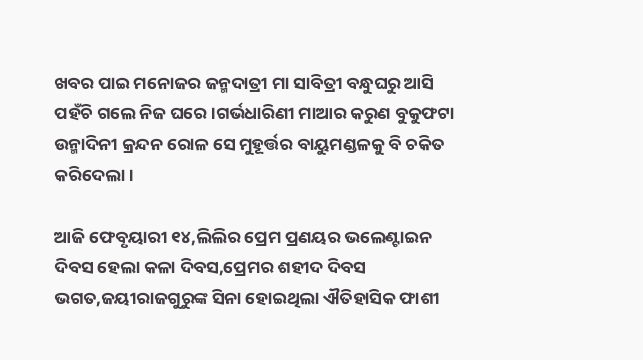ଖବର ପାଇ ମନୋଜର ଜନ୍ମଦାତ୍ରୀ ମା ସାବିତ୍ରୀ ବନ୍ଧୁଘରୁ ଆସି ପହଁଚି ଗଲେ ନିଜ ଘରେ।ଗର୍ଭଧାରିଣୀ ମାଆର କରୁଣ ବୁକୁଫଟା ଉନ୍ମାଦିନୀ କ୍ରନ୍ଦନ ରୋଳ ସେ ମୁହୂର୍ତ୍ତର ବାୟୁମଣ୍ଡଳକୁ ବି ଚକିତ କରିଦେଲା।

ଆଜି ଫେବୃୟାରୀ ୧୪,ଲିଲିର ପ୍ରେମ ପ୍ରଣୟର ଭଲେଣ୍ଟାଇନ ଦିବସ ହେଲା କଳା ଦିବସ,ପ୍ରେମର ଶହୀଦ ଦିବସ ଭଗତ,ଜୟୀରାଜଗୁରୁଙ୍କ ସିନା ହୋଇଥିଲା ଐତିହାସିକ ଫାଶୀ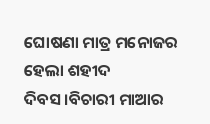ଘୋଷଣା ମାତ୍ର ମନୋଜର ହେଲା ଶହୀଦ ଦିବସ।ବିଚାରୀ ମାଆର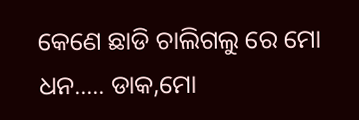କେଣେ ଛାଡି ଚାଲିଗଲୁ ରେ ମୋ ଧନ..... ଡାକ,ମୋ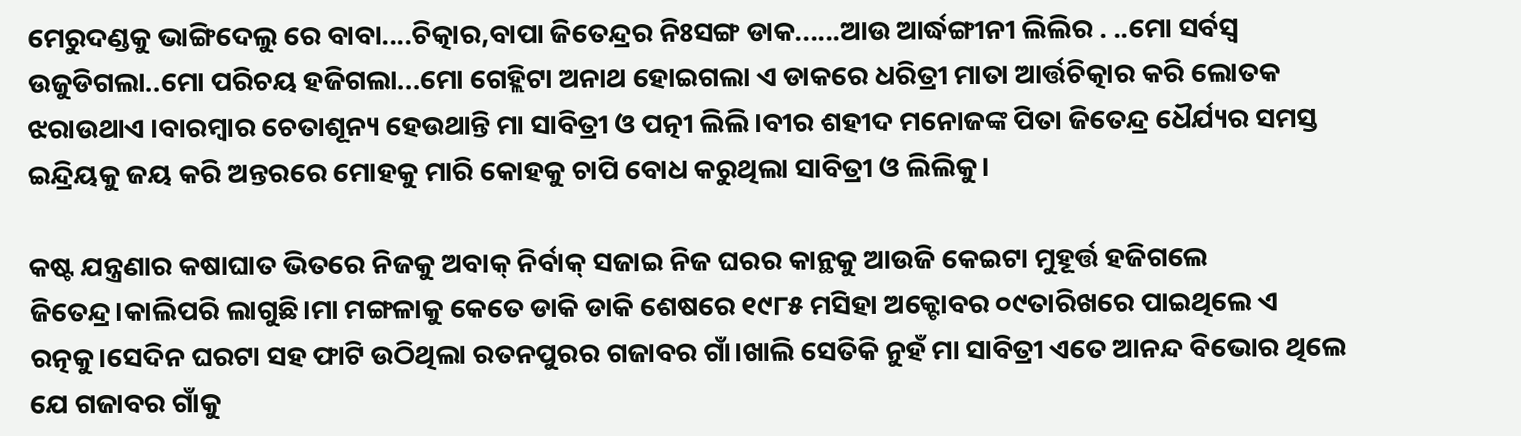ମେରୁଦଣ୍ଡକୁ ଭାଙ୍ଗିଦେଲୁ ରେ ବାବା....ଚିତ୍କାର,ବାପା ଜିତେନ୍ଦ୍ରର ନିଃସଙ୍ଗ ଡାକ......ଆଉ ଆର୍ଦ୍ଧଙ୍ଗୀନୀ ଲିଲିର . ..ମୋ ସର୍ବସ୍ୱ ଉଜୁଡିଗଲା..ମୋ ପରିଚୟ ହଜିଗଲା...ମୋ ଗେହ୍ଲିଟା ଅନାଥ ହୋଇଗଲା ଏ ଡାକରେ ଧରିତ୍ରୀ ମାତା ଆର୍ତ୍ତଚିତ୍କାର କରି ଲୋତକ ଝରାଉଥାଏ ।ବାରମ୍ବାର ଚେତାଶୂନ୍ୟ ହେଉଥାନ୍ତି ମା ସାବିତ୍ରୀ ଓ ପତ୍ନୀ ଲିଲି।ବୀର ଶହୀଦ ମନୋଜଙ୍କ ପିତା ଜିତେନ୍ଦ୍ର ଧୈର୍ଯ୍ୟର ସମସ୍ତ ଇନ୍ଦ୍ରିୟକୁ ଜୟ କରି ଅନ୍ତରରେ ମୋହକୁ ମାରି କୋହକୁ ଚାପି ବୋଧ କରୁଥିଲା ସାବିତ୍ରୀ ଓ ଲିଲିକୁ।

କଷ୍ଟ ଯନ୍ତ୍ରଣାର କଷାଘାତ ଭିତରେ ନିଜକୁ ଅବାକ୍ ନିର୍ବାକ୍ ସଜାଇ ନିଜ ଘରର କାନ୍ଥକୁ ଆଉଜି କେଇଟା ମୁହୂର୍ତ୍ତ ହଜିଗଲେ ଜିତେନ୍ଦ୍ର।କାଲିପରି ଲାଗୁଛି।ମା ମଙ୍ଗଳାକୁ କେତେ ଡାକି ଡାକି ଶେଷରେ ୧୯୮୫ ମସିହା ଅକ୍ଟୋବର ୦୯ତାରିଖରେ ପାଇଥିଲେ ଏ ରତ୍ନକୁ।ସେଦିନ ଘରଟା ସହ ଫାଟି ଉଠିଥିଲା ରତନପୁରର ଗଜାବର ଗାଁ।ଖାଲି ସେତିକି ନୁହଁ ମା ସାବିତ୍ରୀ ଏତେ ଆନନ୍ଦ ବିଭୋର ଥିଲେ ଯେ ଗଜାବର ଗାଁକୁ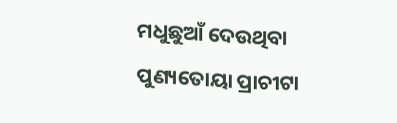ମଧୁଛୁଆଁ ଦେଉଥିବା ପୁଣ୍ୟତୋୟା ପ୍ରାଚୀଟା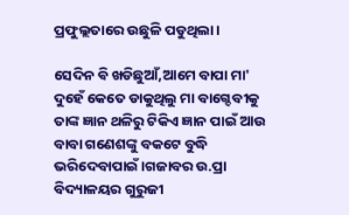ପ୍ରଫୁଲ୍ଲତାରେ ଉଛୁଳି ପଡୁଥିଲା।

ସେଦିନ ଵି ଖଡିଛୁଆଁ,ଆମେ ବାପା ମା' ଦୁହେଁ କେତେ ଡାକୁଥିଲୁ ମା ବାଗ୍ଦେବୀକୁ ତାଙ୍କ ଜ୍ଞାନ ଥଳିରୁ ଟିକିଏ ଜ୍ଞାନ ପାଇଁ ଆଉ ବାବା ଗଣେଶଙ୍କୁ ବକଟେ ବୁଦ୍ଧି ଭରିଦେବାପାଇଁ।ଗଜାବର ଉ.ପ୍ରା ବିଦ୍ୟାଳୟର ଗୁରୁଜୀ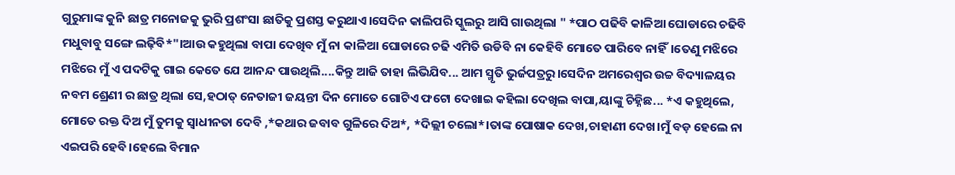ଗୁରୁମାଙ୍କ କୁନି ଛାତ୍ର ମନୋଜକୁ ଭୁରି ପ୍ରଶଂସା ଛାତିକୁ ପ୍ରଶସ୍ତ କରୁଥାଏ।ସେଦିନ କାଲିପରି ସ୍କୁଲରୁ ଆସି ଗାଉଥିଲା " *ପାଠ ପଢିବି କାଳିଆ ଘୋଡାରେ ଚଢିବି ମଧୁବାବୁ ସଙ୍ଗେ ଲଢ଼ିବି*"।ଆଉ କହୁଥିଲା ବାପା ଦେଖିବ ମୁଁ ନା କାଳିଆ ଘୋଡାରେ ଚଢି ଏମିତି ଉଡିବି ନା କେହିବି ମୋତେ ପାରିବେ ନାହିଁ।ତେଣୁ ମଝିରେ ମଝିରେ ମୁଁ ଏ ପଦଟିକୁ ଗାଇ କେତେ ଯେ ଆନନ୍ଦ ପାଉଥିଲି....କିନ୍ତୁ ଆଜି ତାହା ଲିଭିଯିବ... ଆମ ସ୍ମୃତି ଭୁର୍ଜପତ୍ରରୁ।ସେଦିନ ଅମରେଶ୍ୱର ଉଚ୍ଚ ବିଦ୍ୟାଳୟର ନବମ ଶ୍ରେଣୀ ର ଛାତ୍ର ଥିଲା ସେ,ହଠାତ୍ ନେତାଜୀ ଜୟନ୍ତୀ ଦିନ ମୋତେ ଗୋଟିଏ ଫଟୋ ଦେଖାଇ କହିଲା ଦେଖିଲ ବାପା,ୟାଙ୍କୁ ଚିହ୍ନିଛ... *ଏ କହୁଥିଲେ, ମୋତେ ରକ୍ତ ଦିଅ ମୁଁ ତୁମକୁ ସ୍ୱାଧୀନତା ଦେବି ,*କଥାର ଜବାବ ଗୁଳିରେ ଦିଅ*, *ଦିଲ୍ଲୀ ଚଲୋ*।ତାଙ୍କ ପୋଷାକ ଦେଖ,ଚାହାଣୀ ଦେଖ।ମୁଁ ବଡ଼ ହେଲେ ନା ଏଇପରି ହେବି।ହେଲେ ବିମାନ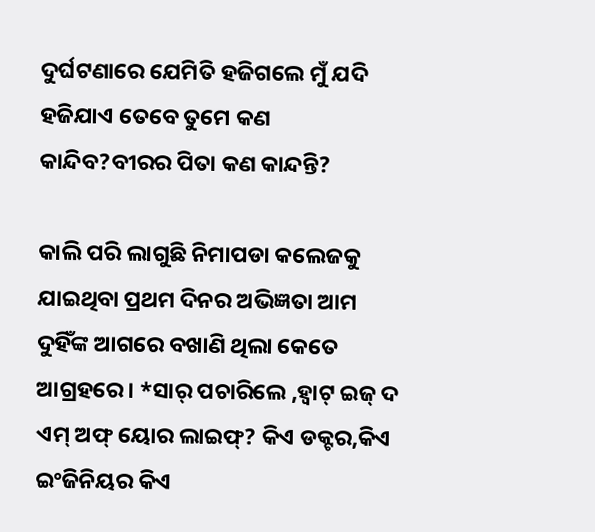ଦୁର୍ଘଟଣାରେ ଯେମିତି ହଜିଗଲେ ମୁଁ ଯଦି ହଜିଯାଏ ତେବେ ତୁମେ କଣ କାନ୍ଦିବ?ବୀରର ପିତା କଣ କାନ୍ଦନ୍ତି?

କାଲି ପରି ଲାଗୁଛି ନିମାପଡା କଲେଜକୁ ଯାଇଥିବା ପ୍ରଥମ ଦିନର ଅଭିଜ୍ଞତା ଆମ ଦୁହିଁଙ୍କ ଆଗରେ ବଖାଣି ଥିଲା କେତେ ଆଗ୍ରହରେ। *ସାର୍ ପଚାରିଲେ ,ହ୍ଵାଟ୍ ଇଜ୍ ଦ ଏମ୍ ଅଫ୍ ୟୋର ଲାଇଫ୍? କିଏ ଡକ୍ଟର,କିଏ ଇଂଜିନିୟର କିଏ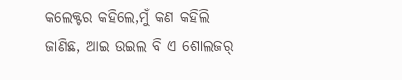କଲେକ୍ଟର କହିଲେ,ମୁଁ କଣ କହିଲି ଜାଣିଛ, ଆଇ ଉଇଲ ବି ଏ ଶୋଲଜର୍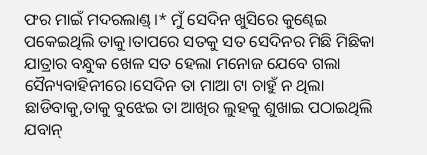ଫର ମାଇଁ ମଦରଲାଣ୍ଡ୍।* ମୁଁ ସେଦିନ ଖୁସିରେ କୁଣ୍ଢେଇ ପକେଇଥିଲି ତାକୁ।ତାପରେ ସତକୁ ସତ ସେଦିନର ମିଛି ମିଛିକା ଯାତ୍ରାର ବନ୍ଧୁକ ଖେଳ ସତ ହେଲା ମନୋଜ ଯେବେ ଗଲା ସୈନ୍ୟବାହିନୀରେ।ସେଦିନ ତା ମାଆ ଟା ଚାହୁଁ ନ ଥିଲା ଛାଡିବାକୁ,ତାକୁ ବୁଝେଇ ତା ଆଖିର ଲୁହକୁ ଶୁଖାଇ ପଠାଇଥିଲି ଯବାନ୍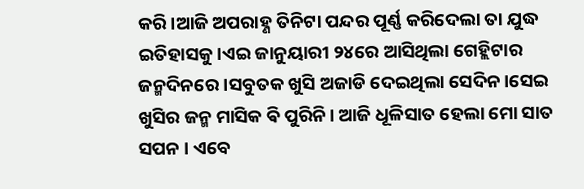କରି।ଆଜି ଅପରାହ୍ଣ ତିନିଟା ପନ୍ଦର ପୂର୍ଣ୍ଣ କରିଦେଲା ତା ଯୁଦ୍ଧ ଇତିହାସକୁ।ଏଇ ଜାନୁୟାରୀ ୨୪ରେ ଆସିଥିଲା ଗେହ୍ଲିଟାର ଜନ୍ମଦିନରେ।ସବୁତକ ଖୁସି ଅଜାଡି ଦେଇଥିଲା ସେଦିନ।ସେଇ ଖୁସିର ଜନ୍ମ ମାସିକ ଵି ପୁରିନି। ଆଜି ଧୂଳିସାତ ହେଲା ମୋ ସାତ ସପନ । ଏବେ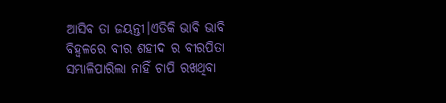ଆସିବ ତା ଜୟନ୍ତୀ।ଏତିକି ଭାବି ଭାବି ବିହ୍ଵଳରେ ବୀର ଶହୀଦ ର ବୀରପିତା ସମ୍ଭାଳିପାରିଲା ନାହିଁ ଚାପି ରଖଥିବା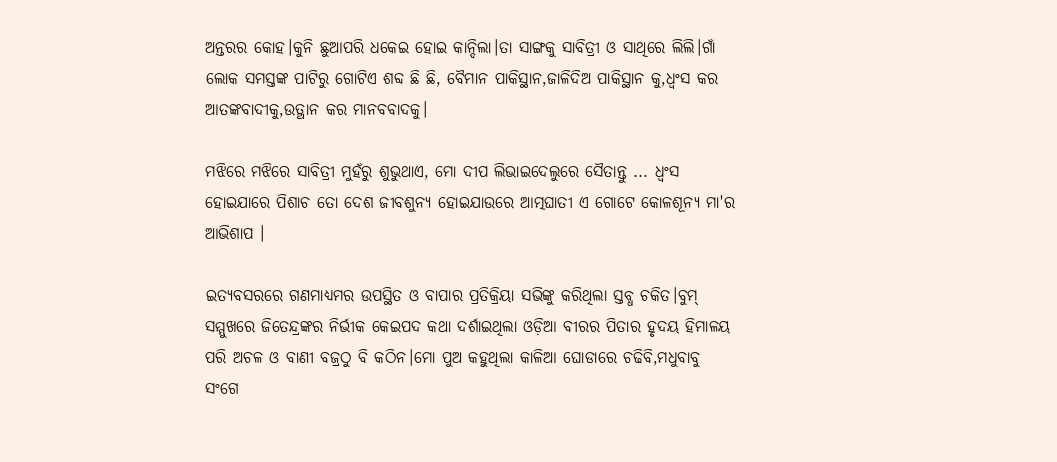ଅନ୍ତରର କୋହ।କୁନି ଛୁଆପରି ଧକେଇ ହୋଇ କାନ୍ଦିଲା।ତା ସାଙ୍ଗକୁ ସାବିତ୍ରୀ ଓ ସାଥିରେ ଲିଲି।ଗାଁ ଲୋକ ସମସ୍ତଙ୍କ ପାଟିରୁ ଗୋଟିଏ ଶବ୍ଦ ଛି ଛି, ବୈମାନ ପାକିସ୍ଥାନ,ଜାଳିଦିଅ ପାକିସ୍ଥାନ କୁ,ଧ୍ୱଂସ କର ଆତଙ୍କବାଦୀକୁ,ଉତ୍ଥାନ କର ମାନବବାଦକୁ।

ମଝିରେ ମଝିରେ ସାବିତ୍ରୀ ମୁହଁରୁ ଶୁଭୁଥାଏ, ମୋ ଦୀପ ଲିଭାଇଦେଲୁରେ ସୈତାନ୍ତୁ ... ଧ୍ବଂସ ହୋଇଯାରେ ପିଶାଚ ତୋ ଦେଶ ଜୀବଶୁନ୍ୟ ହୋଇଯାଉରେ ଆତ୍ମଘାତୀ ଏ ଗୋଟେ କୋଳଶୂନ୍ୟ ମା'ର ଆଭିଶାପ ।

ଇତ୍ୟବସରରେ ଗଣମାଧ୍ୟମର ଉପସ୍ଥିତ ଓ ବାପାର ପ୍ରତିକ୍ରିୟା ସଭିଙ୍କୁ କରିଥିଲା ସ୍ତବ୍ଧ ଚକିତ।ବୁମ୍ ସମ୍ମୁଖରେ ଜିତେନ୍ଦ୍ରଙ୍କର ନିର୍ଭୀକ କେଇପଦ କଥା ଦର୍ଶାଇଥିଲା ଓଡ଼ିଆ ବୀରର ପିତାର ହୃଦୟ ହିମାଳୟ ପରି ଅଚଳ ଓ ବାଣୀ ବଜ୍ରଠୁ ବି କଠିନ।ମୋ ପୁଅ କହୁଥିଲା କାଳିଆ ଘୋଡାରେ ଚଢିବି,ମଧୁବାବୁ ସଂଗେ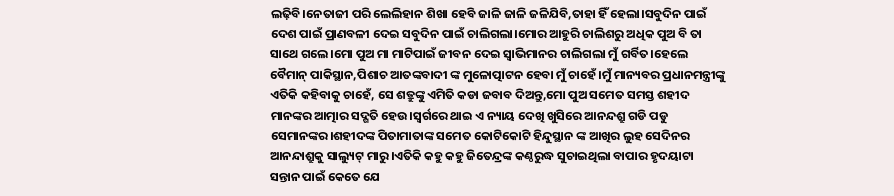ଲଢ଼ିବି।ନେତାଜୀ ପରି ଲେଲିହାନ ଶିଖା ହେବି ଜାଳି ଜାଳି ଜଳିଯିବି,ତାହା ହିଁ ହେଲା।ସବୁଦିନ ପାଇଁ ଦେଶ ପାଇଁ ପ୍ରାଣବଳୀ ଦେଇ ସବୁଦିନ ପାଇଁ ଚାଲିଗଲା।ମୋର ଆହୁରି ଚାଲିଶରୁ ଅଧିକ ପୁଅ ବି ତା ସାଥେ ଗଲେ।ମୋ ପୁଅ ମା ମାଟିପାଇଁ ଜୀବନ ଦେଇ ସ୍ୱାଭିମାନର ଚାଲିଗଲା ମୁଁ ଗର୍ବିତ।ହେଲେ ବୈମାନ୍ ପାକିସ୍ଥାନ,ପିଶାଚ ଆତଙ୍କବାଦୀ ଙ୍କ ମୁଳୋତ୍ପାଟନ ହେବା ମୁଁ ଚାହେଁ।ମୁଁ ମାନ୍ୟବର ପ୍ରଧାନମନ୍ତ୍ରୀଙ୍କୁ ଏତିକି କହିବାକୁ ଚାହେଁ, ସେ ଶତ୍ରୁଙ୍କୁ ଏମିତି କଡା ଜବାବ ଦିଅନ୍ତୁ,ମୋ ପୁଅ ସମେତ ସମସ୍ତ ଶହୀଦ ମାନଙ୍କର ଆତ୍ମାର ସଦ୍ଗତି ହେଉ।ସ୍ଵର୍ଗରେ ଥାଇ ଏ ନ୍ୟାୟ ଦେଖି ଖୁସିରେ ଆନନ୍ଦଶ୍ରୁ ଗଡି ପଡୁ ସେମାନଙ୍କର।ଶହୀଦଙ୍କ ପିତାମାତାଙ୍କ ସମେତ କୋଟିକୋଟି ହିନ୍ଦୁସ୍ଥାନ ଙ୍କ ଆଖିର ଲୁହ ସେଦିନର ଆନନ୍ଦାଶ୍ରୁକୁ ସାଲ୍ୟୁଟ୍ ମାରୁ।ଏତିକି କହୁ କହୁ ଜିତେନ୍ଦ୍ରଙ୍କ କଣ୍ଠରୁଦ୍ଧ ସୁଚାଇଥିଲା ବାପାର ହୃଦୟାଟା ସନ୍ତାନ ପାଇଁ କେତେ ଯେ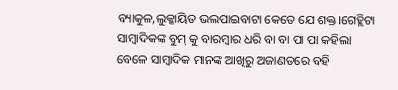ବ୍ୟାକୁଳ,ଲୁକ୍କାୟିତ ଭଲପାଇବାଟା କେତେ ଯେ ଶକ୍ତ।ଗେହ୍ଲିଟା ସାମ୍ବାଦିକଙ୍କ ବୁମ୍ କୁ ବାରମ୍ବାର ଧରି ବା ବା ପା ପା କହିଲା ବେଳେ ସାମ୍ବାଦିକ ମାନଙ୍କ ଆଖିରୁ ଅଜାଣତରେ ବହି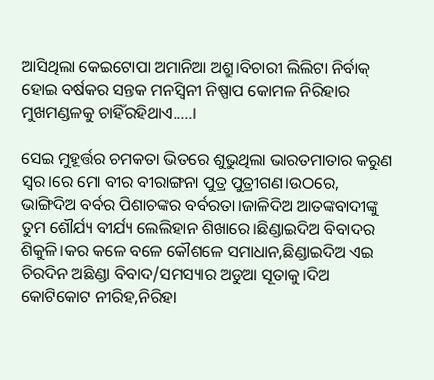ଆସିଥିଲା କେଇଟୋପା ଅମାନିଆ ଅଶ୍ରୁ।ବିଚାରୀ ଲିଲିଟା ନିର୍ବାକ୍ ହୋଇ ବର୍ଷକର ସନ୍ତକ ମନସ୍ବିନୀ ନିଷ୍ପାପ କୋମଳ ନିରିହାର ମୁଖମଣ୍ଡଳକୁ ଚାହିଁରହିଥାଏ.....।

ସେଇ ମୁହୂର୍ତ୍ତର ଚମକତା ଭିତରେ ଶୁଭୁଥିଲା ଭାରତମାତାର କରୁଣ ସ୍ୱର।ରେ ମୋ ବୀର ବୀରାଙ୍ଗନା ପୁତ୍ର ପୁତ୍ରୀଗଣ।ଉଠରେ, ଭାଙ୍ଗିଦିଅ ବର୍ବର ପିଶାଚଙ୍କର ବର୍ବରତା।ଜାଳିଦିଅ ଆତଙ୍କବାଦୀଙ୍କୁ ତୁମ ଶୌର୍ଯ୍ୟ ବୀର୍ଯ୍ୟ ଲେଲିହାନ ଶିଖାରେ।ଛିଣ୍ଡାଇଦିଅ ବିବାଦର ଶିକୁଳି।କର କଳେ ବଳେ କୌଶଳେ ସମାଧାନ,ଛିଣ୍ଡାଇଦିଅ ଏଇ ଚିରଦିନ ଅଛିଣ୍ଡା ବିବାଦ/ସମସ୍ୟାର ଅଡୁଆ ସୂତାକୁ।ଦିଅ କୋଟିକୋଟ ନୀରିହ,ନିରିହା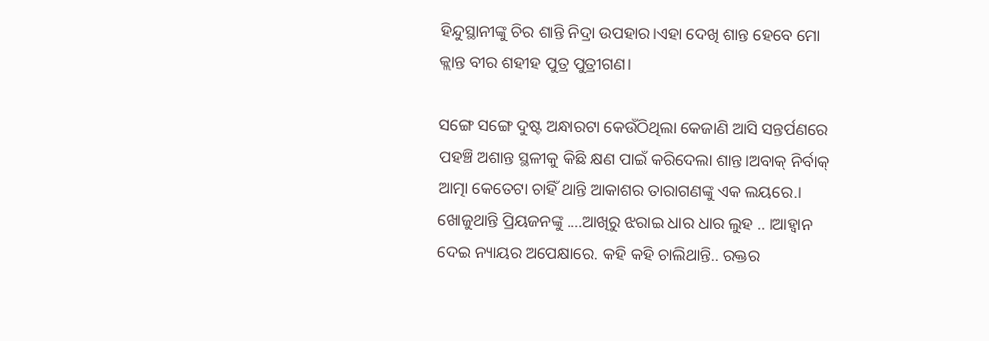ହିନ୍ଦୁସ୍ଥାନୀଙ୍କୁ ଚିର ଶାନ୍ତି ନିଦ୍ରା ଉପହାର।ଏହା ଦେଖି ଶାନ୍ତ ହେବେ ମୋ କ୍ଲାନ୍ତ ବୀର ଶହୀହ ପୁତ୍ର ପୁତ୍ରୀଗଣ।

ସଙ୍ଗେ ସଙ୍ଗେ ଦୁଷ୍ଟ ଅନ୍ଧାରଟା କେଉଁଠିଥିଲା କେଜାଣି ଆସି ସନ୍ତର୍ପଣରେ ପହଞ୍ଚି ଅଶାନ୍ତ ସ୍ଥଳୀକୁ କିଛି କ୍ଷଣ ପାଇଁ କରିଦେଲା ଶାନ୍ତ।ଅବାକ୍ ନିର୍ବାକ୍ ଆତ୍ମା କେତେଟା ଚାହିଁ ଥାନ୍ତି ଆକାଶର ତାରାଗଣଙ୍କୁ ଏକ ଲୟରେ.। ଖୋଜୁଥାନ୍ତି ପ୍ରିୟଜନଙ୍କୁ ....ଆଖିରୁ ଝରାଇ ଧାର ଧାର ଲୁହ .. ।ଆହ୍ୱାନ ଦେଇ ନ୍ୟାୟର ଅପେକ୍ଷାରେ. କହି କହି ଚାଲିଥାନ୍ତି.. ରକ୍ତର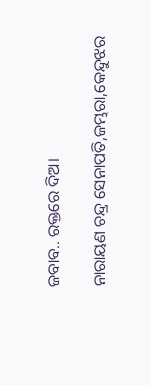ଜବାବ.. ରକ୍ତରେ ଦିଅ।

ନାରାୟଣ ଚନ୍ଦ୍ର ସେନାପତି,ଜମ୍ଭରା,କେନ୍ଦୁଝର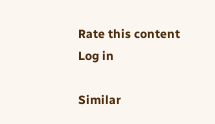Rate this content
Log in

Similar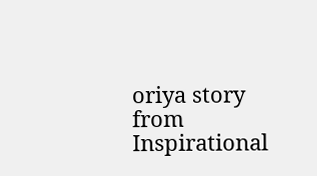oriya story from Inspirational